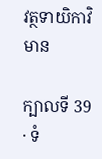វត្ថទាយិកាវិមាន

ក្បាលទី 39 · ទំ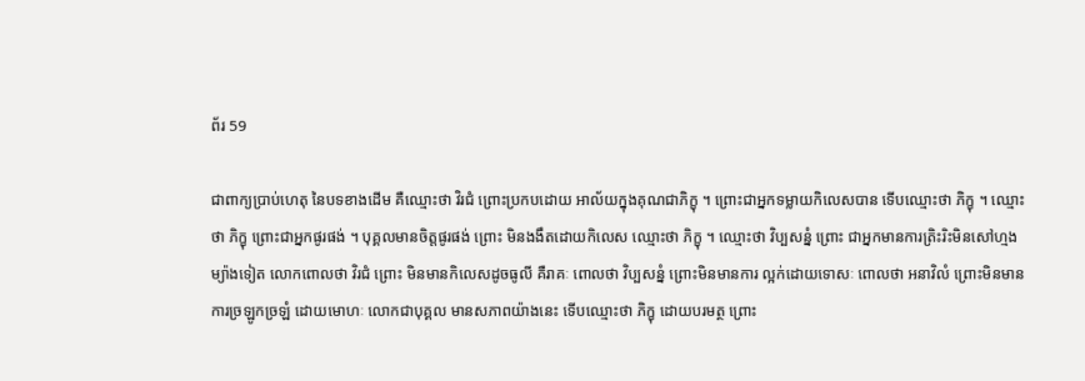ព័រ 59

ជាពាក្យប្រាប់ហេតុ នៃបទខាងដើម គឺឈ្មោះថា វិរជំ ព្រោះប្រកបដោយ អាល័យក្នុងគុណជាភិក្ខុ ។ ព្រោះជាអ្នកទម្លាយកិលេសបាន ទើបឈ្មោះថា ភិក្ខុ ។ ឈ្មោះថា ភិក្ខុ ព្រោះជាអ្នកផូរផង់ ។ បុគ្គលមានចិត្តផូរផង់ ព្រោះ មិនងងឹតដោយកិលេស ឈ្មោះថា ភិក្ខុ ។ ឈ្មោះថា វិប្បសន្នំ ព្រោះ ជាអ្នកមានការត្រិះរិះមិនសៅហ្មង ម្យ៉ាងទៀត លោកពោលថា វិរជំ ព្រោះ មិនមានកិលេសដូចធូលី គឺរាគៈ ពោលថា វិប្បសន្នំ ព្រោះមិនមានការ ល្អក់ដោយទោសៈ ពោលថា អនាវិលំ ព្រោះមិនមានការច្រឡូកច្រឡំ ដោយមោហៈ លោកជាបុគ្គល មានសភាពយ៉ាងនេះ ទើបឈ្មោះថា ភិក្ខុ ដោយបរមត្ថ ព្រោះ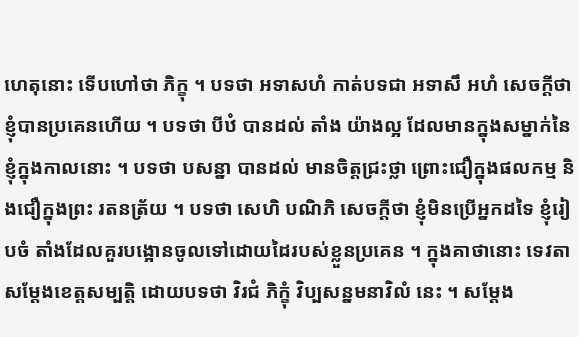ហេតុនោះ ទើបហៅថា ភិក្ខុ ។ បទថា អទាសហំ កាត់បទជា អទាសឹ អហំ សេចក្តីថា ខ្ញុំបានប្រគេនហើយ ។ បទថា បីឋំ បានដល់ តាំង យ៉ាងល្អ ដែលមានក្នុងសម្នាក់នៃខ្ញុំក្នុងកាលនោះ ។ បទថា បសន្នា បានដល់ មានចិត្តជ្រះថ្លា ព្រោះជឿក្នុងផលកម្ម និងជឿក្នុងព្រះ រតនត្រ័យ ។ បទថា សេហិ បណិភិ សេចក្តីថា ខ្ញុំមិនប្រើអ្នកដទៃ ខ្ញុំរៀបចំ តាំងដែលគួរបង្អោនចូលទៅដោយដៃរបស់ខ្លួនប្រគេន ។ ក្នុងគាថានោះ ទេវតាសម្តែងខេត្តសម្បត្តិ ដោយបទថា វិរជំ ភិក្ខុំ វិប្បសន្នមនាវិលំ នេះ ។ សម្តែង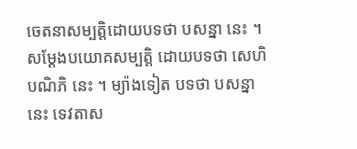ចេតនាសម្បត្តិដោយបទថា បសន្នា នេះ ។ សម្តែងបយោគសម្បត្តិ ដោយបទថា សេហិ បណិភិ នេះ ។ ម្យ៉ាងទៀត បទថា បសន្នា នេះ ទេវតាស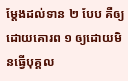ម្តែងដល់ទាន ២ បែប គឺឲ្យដោយគោរព ១ ឲ្យដោយមិនធ្វើបុគ្គល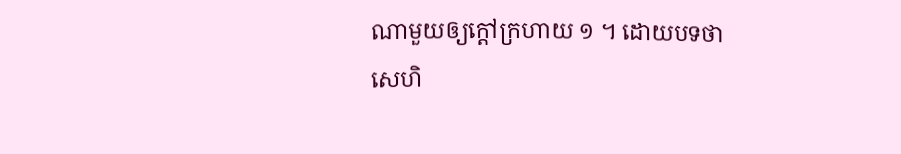ណាមួយឲ្យក្តៅក្រហាយ ១ ។ ដោយបទថា សេហិ